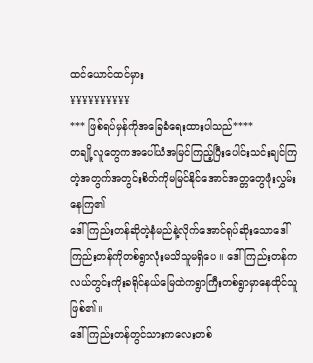ထင်ယောင်ထင်မှား
¥¥¥¥¥¥¥¥¥¥
*** ဖြစ်ရပ်မှန်ကိုအခြေခံရေးထားပါသည်****
တချို့လူတွေကအပေါ်ယံအမြင်ကြည့်ပြီးပေါင်းသင်းချင်ကြတဲ့အတွက်အတွင်းစိတ်ကိုမမြင်နိုင်အောင်အတ္တတွေဖုံးလွှမ်းနေကြ၏
ဒေါ်ကြည်းတန်ဆိုတဲ့နံမည်နဲ့လိုက်အောင်ရုပ်ဆိုးသောဒေါ်ကြည်းတန်ကိုတစ်ရွာလုံးမသိသူမရှိပေ ။ ဒေါ်ကြည်းတန်ကလယ်တွင်းကိုးခရိုင်နယ်မြေထဲကရွာကြီးတစ်ရွာမှာနေထိုင်သူဖြစ်၏။
ဒေါ်ကြည်းတန်တွင်သားကလေးတစ်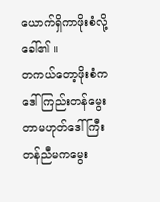ယောက်ရှိကာဖိုးစံလို့ခေါ်၏ ။
တကယ်တော့ဖိုးစံကဒေါ်ကြည်းတန်မွေးတာမဟုတ်ဒေါ်ကြီးတန်ညီမကမွေး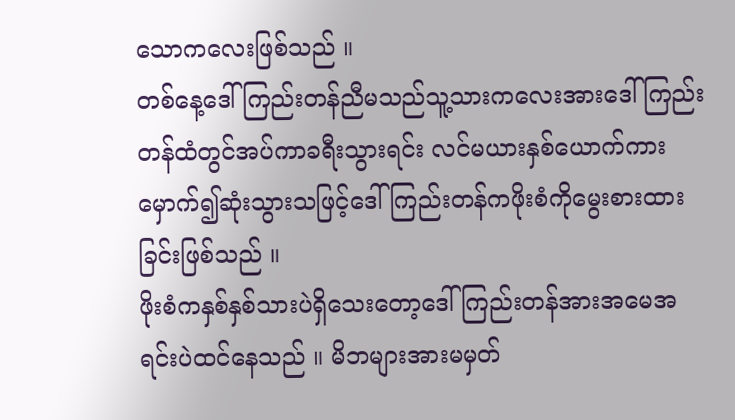သောကလေးဖြစ်သည် ။
တစ်နေ့ဒေါ်ကြည်းတန်ညီမသည်သူ့သားကလေးအားဒေါ်ကြည်းတန်ထံတွင်အပ်ကာခရီးသွားရင်း လင်မယားနှစ်ယောက်ကားမှောက်၍ဆုံးသွားသဖြင့်ဒေါ်ကြည်းတန်ကဖိုးစံကိုမွေးစားထားခြင်းဖြစ်သည် ။
ဖိုးစံကနှစ်နှစ်သားပဲရှိသေးတော့ဒေါ်ကြည်းတန်အားအမေအရင်းပဲထင်နေသည် ။ မိဘများအားမမှတ်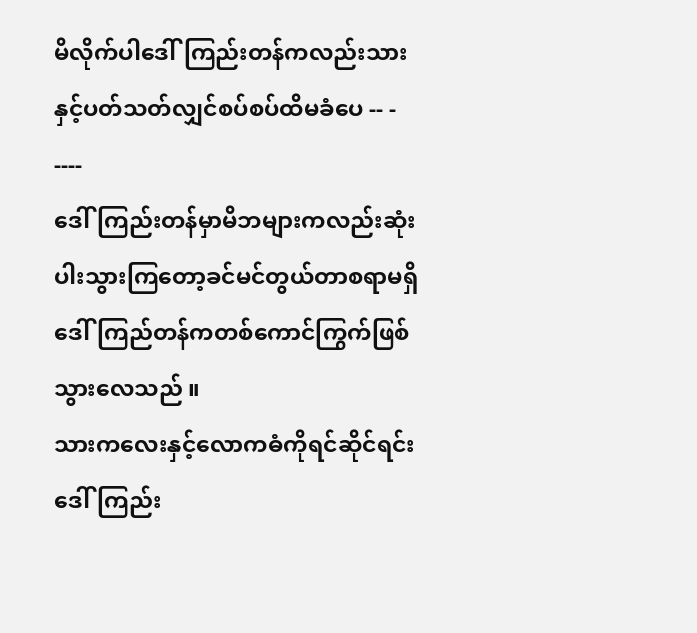မိလိုက်ပါဒေါ်ကြည်းတန်ကလည်းသားနှင့်ပတ်သတ်လျှင်စပ်စပ်ထိမခံပေ -- - ----
ဒေါ်ကြည်းတန်မှာမိဘများကလည်းဆုံးပါးသွားကြတော့ခင်မင်တွယ်တာစရာမရှိဒေါ်ကြည်တန်ကတစ်ကောင်ကြွက်ဖြစ်သွားလေသည် ။
သားကလေးနှင့်လောကဓံကိုရင်ဆိုင်ရင်းဒေါ်ကြည်း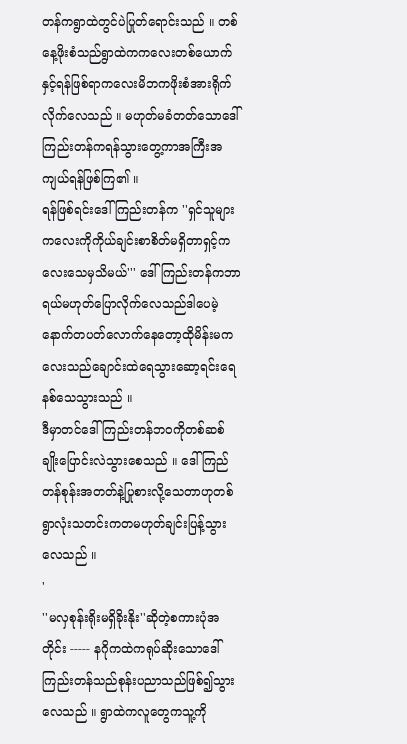တန်ကရွာထဲတွင်ပဲပြုတ်ရောင်းသည် ။ တစ်နေ့ဖိုးစံသည်ရွာထဲကကလေးတစ်ယောက်နှင့်ရန်ဖြစ်ရာကလေးမိဘကဖိုးစံအားရိုက်လိုက်လေသည် ။ မဟုတ်မခံတတ်သောဒေါ်ကြည်းတန်ကရန်သွားတွေ့ကာအကြီးအကျယ်ရန်ဖြစ်ကြ၏ ။
ရန်ဖြစ်ရင်းဒေါ်ကြည်းတန်က ''ရှင်သူများကလေးကိုကိုယ်ချင်းစာစိတ်မရှိတာရှင့်ကလေးသေမှသိမယ်''' ဒေါ်ကြည်းတန်ကဘာရယ်မဟုတ်ပြောလိုက်လေသည်ဒါပေမဲ့ နောက်တပတ်လောက်နေတော့ထိုမိန်းမကလေးသည်ချောင်းထဲရေသွားဆော့ရင်းရေနစ်သေသွားသည် ။
ဒီမှာတင်ဒေါ်ကြည်းတန်ဘဝကိုတစ်ဆစ်ချိုးပြောင်းလဲသွားစေသည် ။ ဒေါ်ကြည်တန်စုန်းအတတ်နဲ့ပြုစားလို့သေတာဟုတစ်ရွာလုံးသတင်းကတမဟုတ်ချင်းပြန့်သွားလေသည် ။
'
''မလှစုန်းရိုးမရှိခိုးနိုး''ဆိုတဲ့စကားပုံအတိုင်း ----- နဂိုကထဲကရုပ်ဆိုးသောဒေါ်ကြည်းတန်သည်စုန်းပညာသည်ဖြစ်၍သွားလေသည် ။ ရွာထဲကလူတွေကသူ့ကို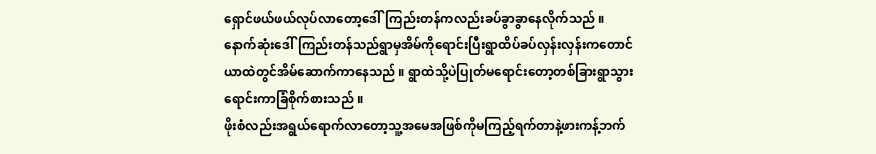ရှောင်ဖယ်ဖယ်လုပ်လာတော့ဒေါ်ကြည်းတန်ကလည်းခပ်ခွာခွာနေလိုက်သည် ။
နောက်ဆုံးဒေါ်ကြည်းတန်သည်ရွာမှအိမ်ကိုရောင်းပြီးရွာထိပ်ခပ်လှန်းလှန်းကတောင်ယာထဲတွင်အိမ်ဆောက်ကာနေသည် ။ ရွာထဲသို့ပဲပြုတ်မရောင်းတော့တစ်ခြားရွာသွားရောင်းကာခြံစိုက်စားသည် ။
ဖိုးစံလည်းအရွယ်ရောက်လာတော့သူ့အမေအဖြစ်ကိုမကြည့်ရက်တာနဲ့ဖားကန့်ဘက်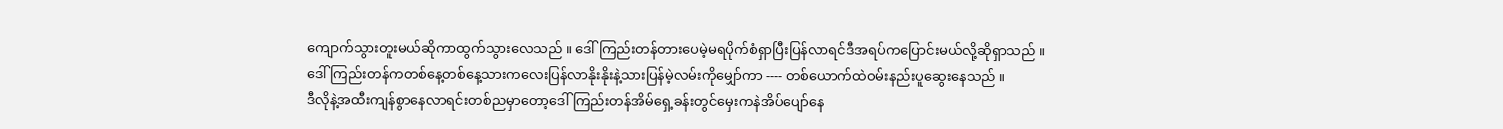ကျောက်သွားတူးမယ်ဆိုကာထွက်သွားလေသည် ။ ဒေါ်ကြည်းတန်တားပေမဲ့မရပိုက်စံရှာပြီးပြန်လာရင်ဒီအရပ်ကပြောင်းမယ်လို့ဆိုရှာသည် ။
ဒေါ်ကြည်းတန်ကတစ်နေ့တစ်နေ့သားကလေးပြန်လာနိုးနိုးနဲ့သားပြန်မဲ့လမ်းကိုမျှော်ကာ ---- တစ်ယောက်ထဲဝမ်းနည်းပူဆွေးနေသည် ။
ဒီလိုနဲ့အထီးကျန်စွာနေလာရင်းတစ်ညမှာတော့ဒေါ်ကြည်းတန်အိမ်ရှေ့ခန်းတွင်မှေးကနဲအိပ်ပျော်နေ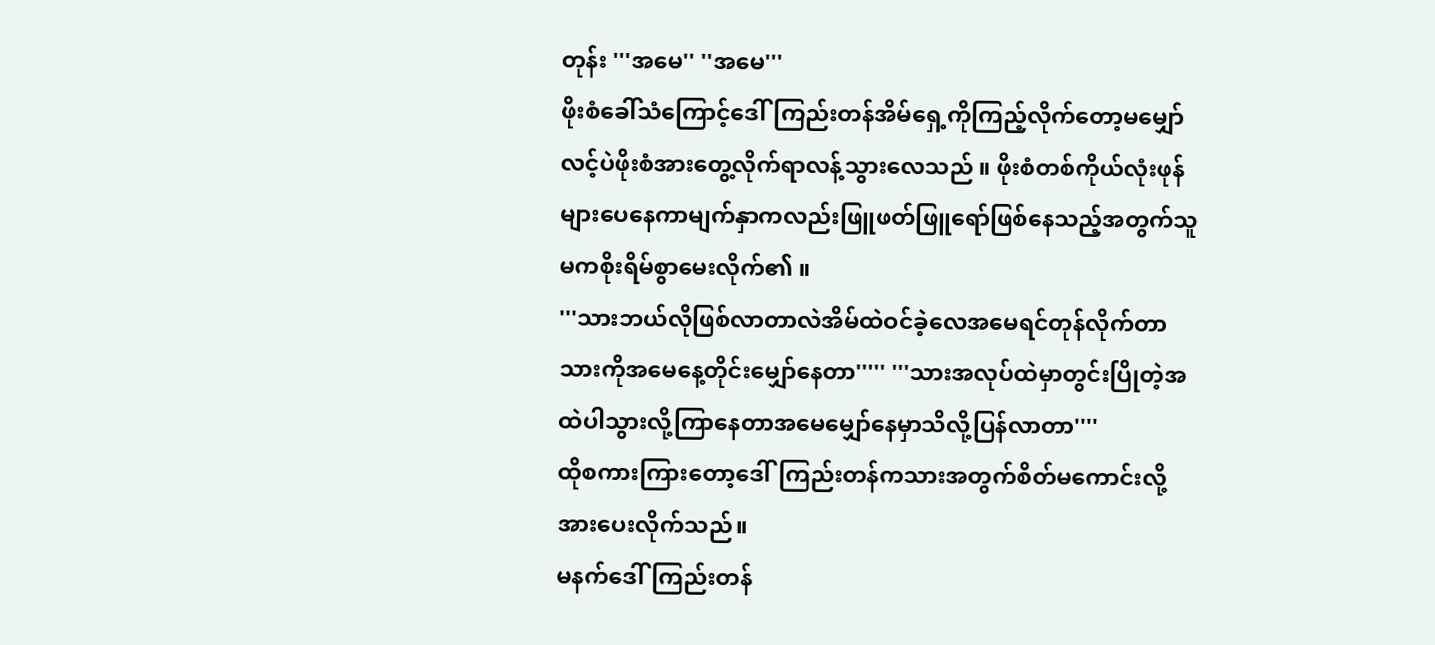တုန်း '''အမေ'' ''အမေ'''
ဖိုးစံခေါ်သံကြောင့်ဒေါ်ကြည်းတန်အိမ်ရှေ့ကိုကြည့်လိုက်တော့မမျှော်လင့်ပဲဖိုးစံအားတွေ့လိုက်ရာလန့်သွားလေသည် ။ ဖိုးစံတစ်ကိုယ်လုံးဖုန်များပေနေကာမျက်နှာကလည်းဖြူဖတ်ဖြူရော်ဖြစ်နေသည့်အတွက်သူမကစိုးရိမ်စွာမေးလိုက်၏ ။
'''သားဘယ်လိုဖြစ်လာတာလဲအိမ်ထဲဝင်ခဲ့လေအမေရင်တုန်လိုက်တာသားကိုအမေနေ့တိုင်းမျှော်နေတာ''''' '''သားအလုပ်ထဲမှာတွင်းပြိုတဲ့အထဲပါသွားလို့ကြာနေတာအမေမျှော်နေမှာသိလို့ပြန်လာတာ''''
ထိုစကားကြားတော့ဒေါ်ကြည်းတန်ကသားအတွက်စိတ်မကောင်းလို့အားပေးလိုက်သည်။
မနက်ဒေါ်ကြည်းတန်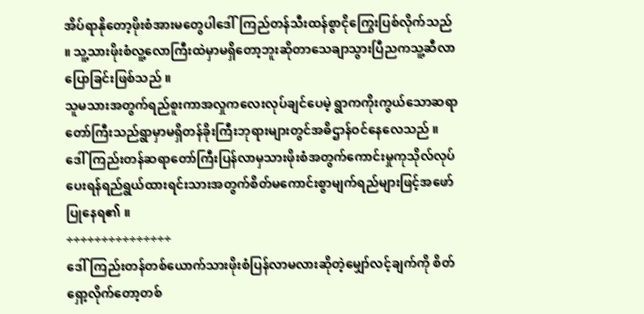အိပ်ရာနိုတော့ဖိုးစံအားမတွေပါဒေါ်ကြည်တန်သီးထန်စွာငိုကြွေးပြစ်လိုက်သည် ။ သူ့သားဖိုးစံလူ့လောကြီးထဲမှာမရှိတော့ဘူးဆိုတာသေချာသွားပြီညကသူ့ဆီလာပြောခြင်းဖြစ်သည် ။
သူမသားအတွက်ရည်စူးကာအလှုကလေးလုပ်ချင်ပေမဲ့ ရွာကကိုးကွယ်သောဆရာတော်ကြီးသည်ရွာမှာမရှိတန်ခိုးကြီးဘုရားများတွင်အဓိဌာန်ဝင်နေလေသည် ။
ဒေါ်ကြည်းတန်ဆရာတော်ကြီးပြန်လာမှသားဖိုးစံအတွက်ကောင်းမှုကုသိုလ်လုပ်ပေးရန်ရည်ရွယ်ထားရင်းသားအတွက်စိတ်မကောင်းစွာမျက်ရည်များဖြင့်အဖော်ပြုနေရ၏ ။
÷÷÷÷÷÷÷÷÷÷÷÷÷÷÷
ဒေါ်ကြည်းတန်တစ်ယောက်သားဖိုးစံပြန်လာမလားဆိုတဲ့မျှော်လင့်ချက်ကို စိတ်ရှော့လိုက်တော့တစ်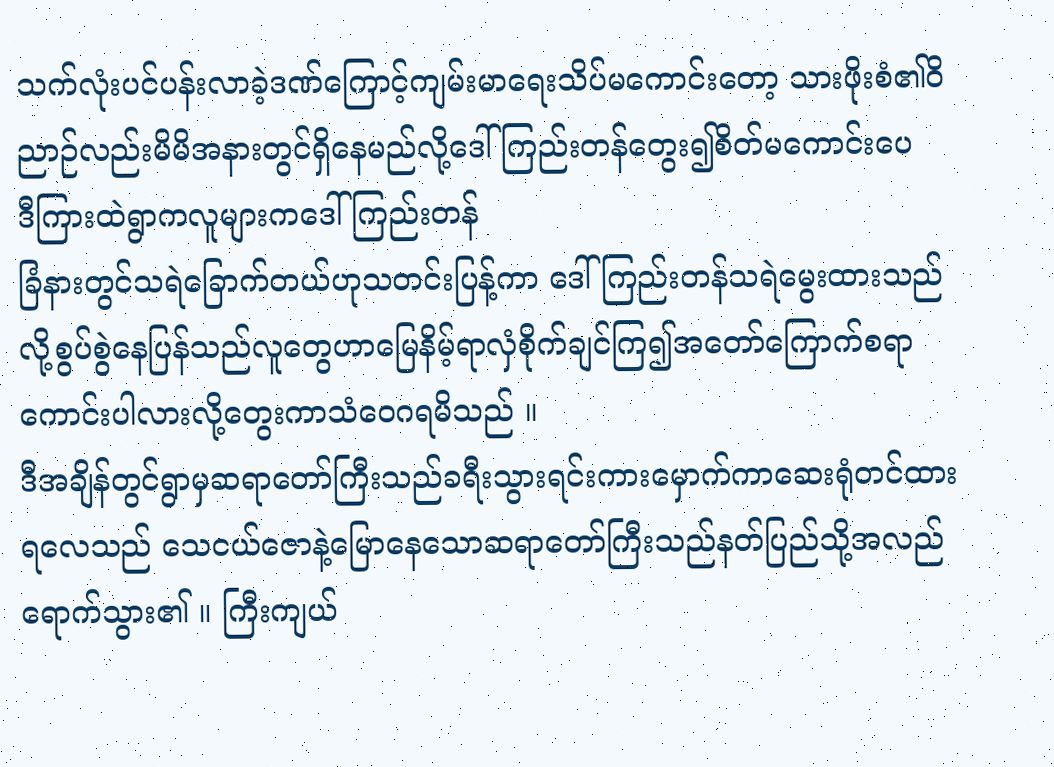သက်လုံးပင်ပန်းလာခဲ့ဒဏ်ကြောင့်ကျမ်းမာရေးသိပ်မကောင်းတော့ သားဖိုးစံ၏ဝိညာဉ်လည်းမိမိအနားတွင်ရှိနေမည်လို့ဒေါ်ကြည်းတန်တွေး၍စိတ်မကောင်းပေ
ဒီကြားထဲရွာကလူများကဒေါ်ကြည်းတန်
ခြံနားတွင်သရဲခြောက်တယ်ဟုသတင်းပြန့်ကာ ဒေါ်ကြည်းတန်သရဲမွေးထားသည်လို့စွပ်စွဲနေပြန်သည်လူတွေဟာမြေနိမ့်ရာလှံစိုက်ချင်ကြ၍အတော်ကြောက်စရာကောင်းပါလားလို့တွေးကာသံဝေဂရမိသည် ။
ဒီအချိန်တွင်ရွာမှဆရာတော်ကြီးသည်ခရီးသွားရင်းကားမှောက်ကာဆေးရုံတင်ထားရလေသည် သေငယ်ဇောနဲ့မြောနေသောဆရာတော်ကြီးသည်နတ်ပြည်သို့အလည်ရောက်သွား၏ ။ ကြီးကျယ်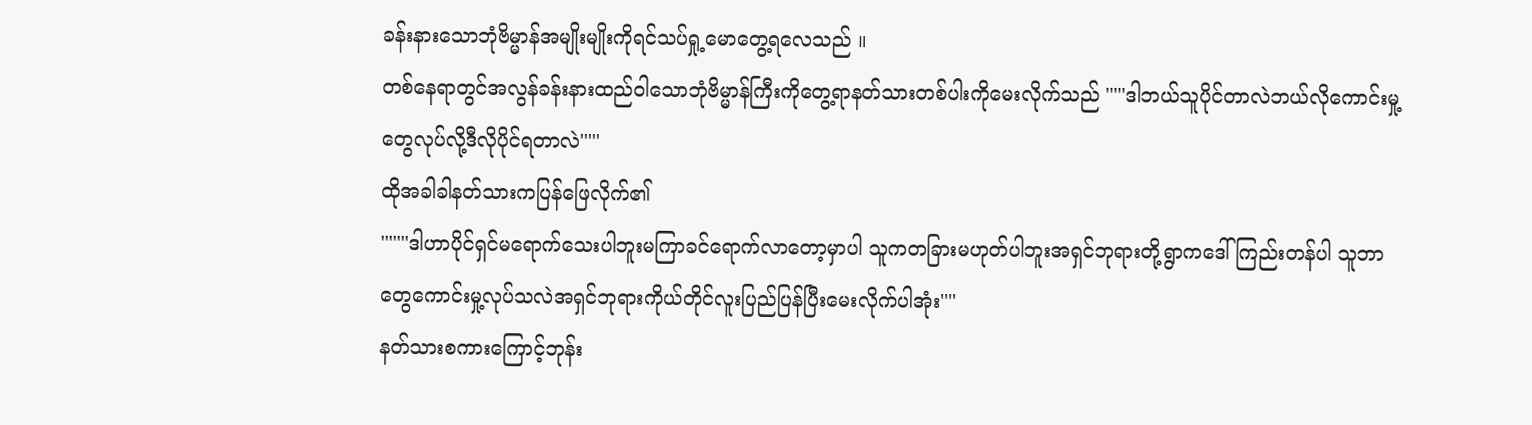ခန်းနားသောဘုံဗိမ္မာန်အမျိုးမျိုးကိုရင်သပ်ရှု့မောတွေ့ရလေသည် ။
တစ်နေရာတွင်အလွန်ခန်းနားထည်ဝါသောဘုံဗိမ္မာန်ကြီးကိုတွေ့ရာနတ်သားတစ်ပါးကိုမေးလိုက်သည် '''''ဒါဘယ်သူပိုင်တာလဲဘယ်လိုကောင်းမှု့တွေလုပ်လို့ဒီလိုပိုင်ရတာလဲ'''''
ထိုအခါခါနတ်သားကပြန်ဖြေလိုက်၏
'''''''ဒါဟာပိုင်ရှင်မရောက်သေးပါဘူးမကြာခင်ရောက်လာတော့မှာပါ သူကတခြားမဟုတ်ပါဘူးအရှင်ဘုရားတို့ရွာကဒေါ်ကြည်းတန်ပါ သူဘာတွေကောင်းမှု့လုပ်သလဲအရှင်ဘုရားကိုယ်တိုင်လူးပြည်ပြန်ပြီးမေးလိုက်ပါအုံး''''
နတ်သားစကားကြောင့်ဘုန်း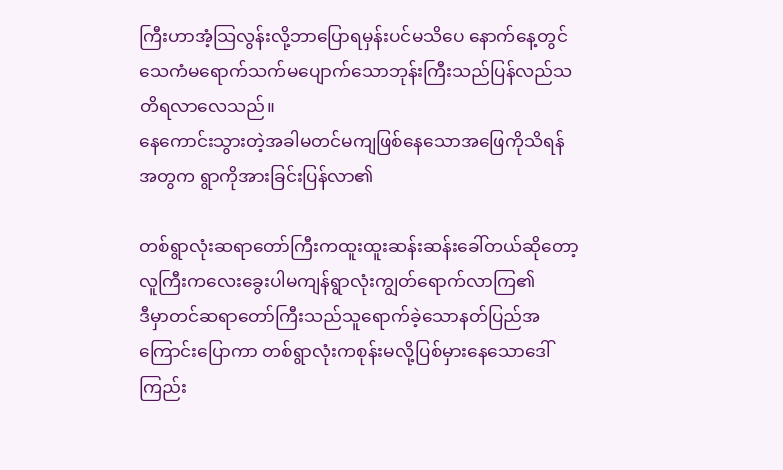ကြီးဟာအံ့သြလွန်းလို့ဘာပြောရမှန်းပင်မသိပေ နောက်နေ့တွင်သေကံမရောက်သက်မပျောက်သောဘုန်းကြီးသည်ပြန်လည်သတိရလာလေသည်။
နေကောင်းသွားတဲ့အခါမတင်မကျဖြစ်နေသောအဖြေကိုသိရန်အတွက ရွာကိုအားခြင်းပြန်လာ၏

တစ်ရွာလုံးဆရာတော်ကြီးကထူးထူးဆန်းဆန်းခေါ်တယ်ဆိုတော့ လူကြီးကလေးခွေးပါမကျန်ရွာလုံးကျွတ်ရောက်လာကြ၏
ဒီမှာတင်ဆရာတော်ကြီးသည်သူရောက်ခဲ့သောနတ်ပြည်အကြောင်းပြောကာ တစ်ရွာလုံးကစုန်းမလို့ပြစ်မှားနေသောဒေါ်ကြည်း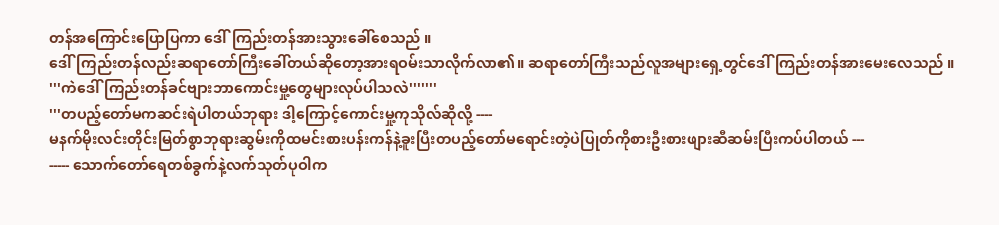တန်အကြောင်းပြောပြကာ ဒေါ်ကြည်းတန်အားသွားခေါ်စေသည် ။
ဒေါ်ကြည်းတန်လည်းဆရာတော်ကြီးခေါ်တယ်ဆိုတော့အားရဝမ်းသာလိုက်လာ၏။ ဆရာတော်ကြီးသည်လူအများရှေ့တွင်ဒေါ်ကြည်းတန်အားမေးလေသည် ။
'''ကဲဒေါ်ကြည်းတန်ခင်ဗျားဘာကောင်းမှု့တွေများလုပ်ပါသလဲ'''''''
'''တပည့်တော်မကဆင်းရဲပါတယ်ဘုရား ဒါ့ကြောင့်ကောင်းမှု့ကုသိုလ်ဆိုလို့ ----
မနက်မိုးလင်းတိုင်းမြတ်စွာဘုရားဆွမ်းကိုထမင်းစားပန်းကန်နဲ့ခူးပြီးတပည့်တော်မရောင်းတဲ့ပဲပြုတ်ကိုစားဦးစားဖျားဆီဆမ်းပြီးကပ်ပါတယ် ---
----- သောက်တော်ရေတစ်ခွက်နဲ့လက်သုတ်ပုဝါက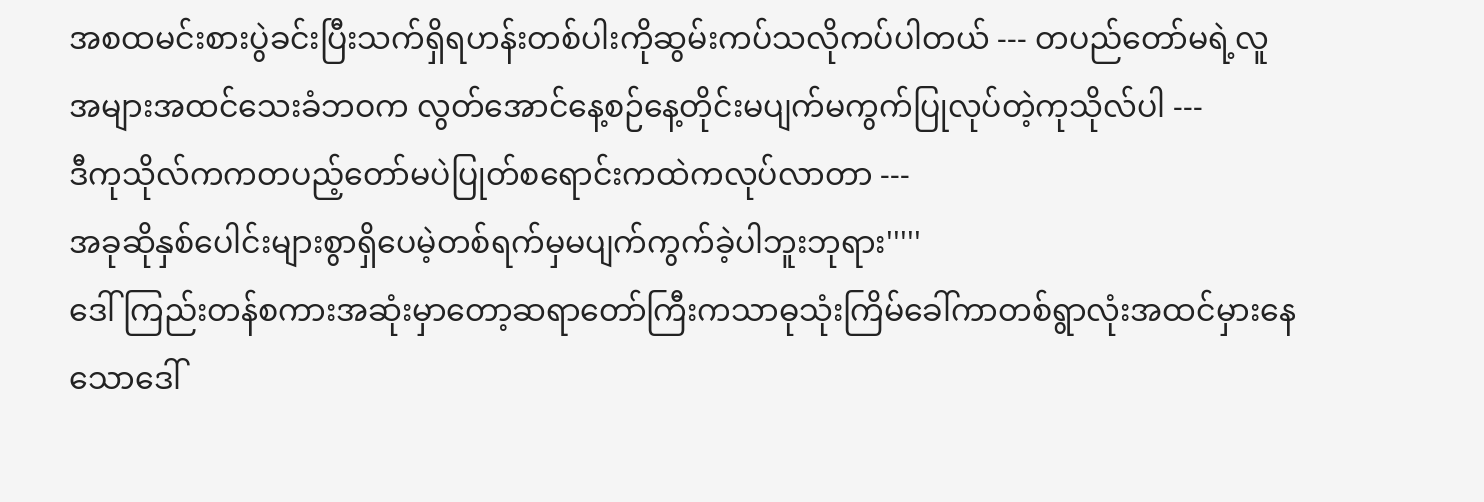အစထမင်းစားပွဲခင်းပြီးသက်ရှိရဟန်းတစ်ပါးကိုဆွမ်းကပ်သလိုကပ်ပါတယ် --- တပည်တော်မရဲ့လူအများအထင်သေးခံဘဝက လွတ်အောင်နေ့စဉ်နေ့တိုင်းမပျက်မကွက်ပြုလုပ်တဲ့ကုသိုလ်ပါ ---
ဒီကုသိုလ်ကကတပည့်တော်မပဲပြုတ်စရောင်းကထဲကလုပ်လာတာ ---
အခုဆိုနှစ်ပေါင်းများစွာရှိပေမဲ့တစ်ရက်မှမပျက်ကွက်ခဲ့ပါဘူးဘုရား'''''
ဒေါ်ကြည်းတန်စကားအဆုံးမှာတော့ဆရာတော်ကြီးကသာဓုသုံးကြိမ်ခေါ်ကာတစ်ရွာလုံးအထင်မှားနေသောဒေါ်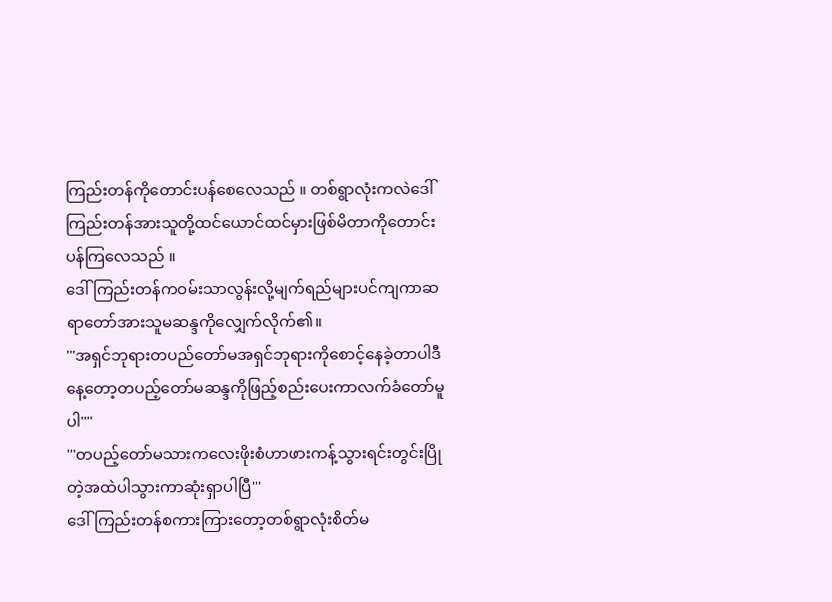ကြည်းတန်ကိုတောင်းပန်စေလေသည် ။ တစ်ရွာလုံးကလဲဒေါ်ကြည်းတန်အားသူတို့ထင်ယောင်ထင်မှားဖြစ်မိတာကိုတောင်းပန်ကြလေသည် ။
ဒေါ်ကြည်းတန်ကဝမ်းသာလွန်းလို့မျက်ရည်များပင်ကျကာဆရာတော်အားသူမဆန္ဒကိုလျှေက်လိုက်၏။
'''အရှင်ဘုရားတပည်တော်မအရှင်ဘုရားကိုစောင့်နေခဲ့တာပါဒီနေ့တော့တပည့်တော်မဆန္ဒကိုဖြည့်စည်းပေးကာလက်ခံတော်မူပါ''''
'''တပည့်တော်မသားကလေးဖိုးစံဟာဖားကန့်သွားရင်းတွင်းပြိုတဲ့အထဲပါသွားကာဆုံးရှာပါပြီ'''
ဒေါ်ကြည်းတန်စကားကြားတော့တစ်ရွာလုံးစိတ်မ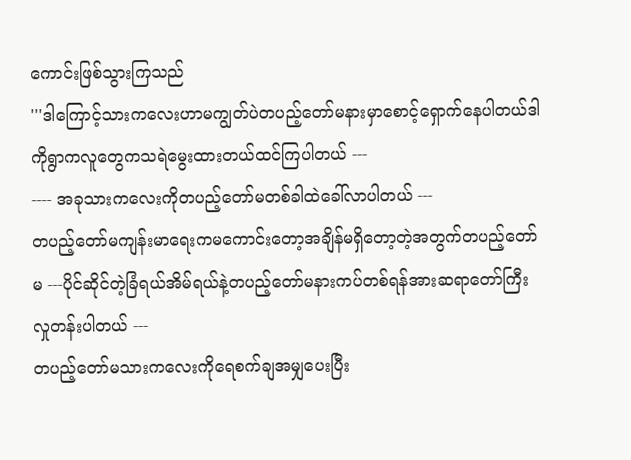ကောင်းဖြစ်သွားကြသည်
'''ဒါကြောင့်သားကလေးဟာမကျွတ်ပဲတပည့်တော်မနားမှာစောင့်ရှောက်နေပါတယ်ဒါကိုရွာကလူတွေကသရဲမွေးထားတယ်ထင်ကြပါတယ် ---
---- အခုသားကလေးကိုတပည့်တော်မတစ်ခါထဲခေါ်လာပါတယ် ---
တပည့်တော်မကျန်းမာရေးကမကောင်းတော့အချိန်မရှိတော့တဲ့အတွက်တပည့်တော်မ ---ပိုင်ဆိုင်တဲ့ခြံရယ်အိမ်ရယ်နဲ့တပည့်တော်မနားကပ်တစ်ရန်အားဆရာတော်ကြီးလှုတန်းပါတယ် ---
တပည့်တော်မသားကလေးကိုရေစက်ချအမျှပေးပြီး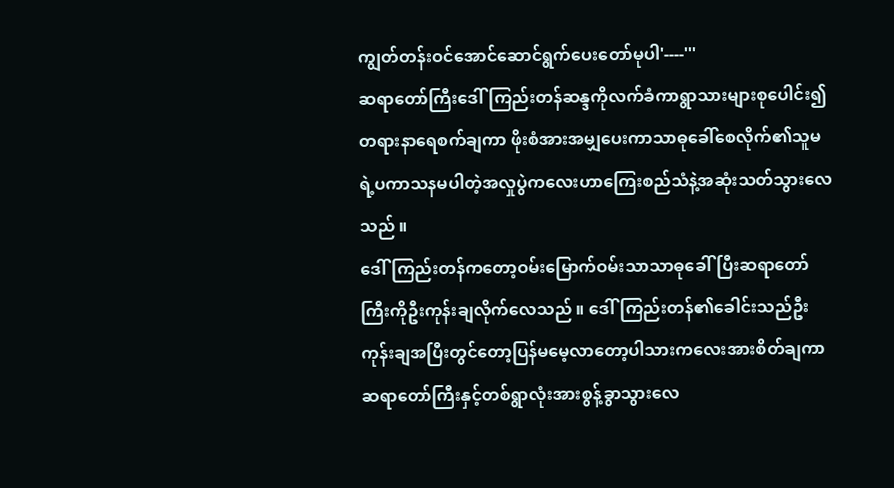ကျွတ်တန်းဝင်အောင်ဆောင်ရွက်ပေးတော်မုပါ'----'''
ဆရာတော်ကြီးဒေါ်ကြည်းတန်ဆန္ဒကိုလက်ခံကာရွာသားများစုပေါင်း၍တရားနာရေစက်ချကာ ဖိုးစံအားအမျှပေးကာသာဓုခေါ်စေလိုက်၏သူမရဲ့ပကာသနမပါတဲ့အလှုပွဲကလေးဟာကြေးစည်သံနဲ့အဆုံးသတ်သွားလေသည် ။
ဒေါ်ကြည်းတန်ကတော့ဝမ်းမြောက်ဝမ်းသာသာဓုခေါ်ပြီးဆရာတော်ကြီးကိုဦးကုန်းချလိုက်လေသည် ။ ဒေါ်ကြည်းတန်၏ခေါင်းသည်ဦးကုန်းချအပြီးတွင်တော့ပြန်မမေ့လာတော့ပါသားကလေးအားစိတ်ချကာ ဆရာတော်ကြီးနှင့်တစ်ရွာလုံးအားစွန့်ခွာသွားလေ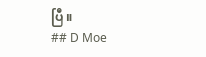ပြီ ။
## D Moe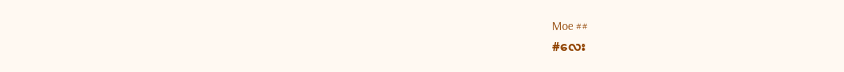Moe ##
#လေး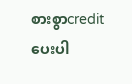စားစွာcreditပေးပါ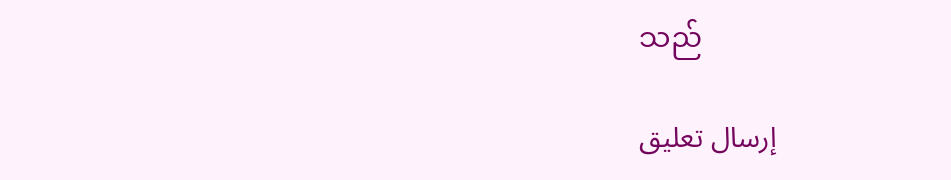သည်

إرسال تعليق